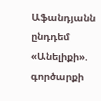Աֆանդյանն ընդդեմ «Անելիքի». գործարքի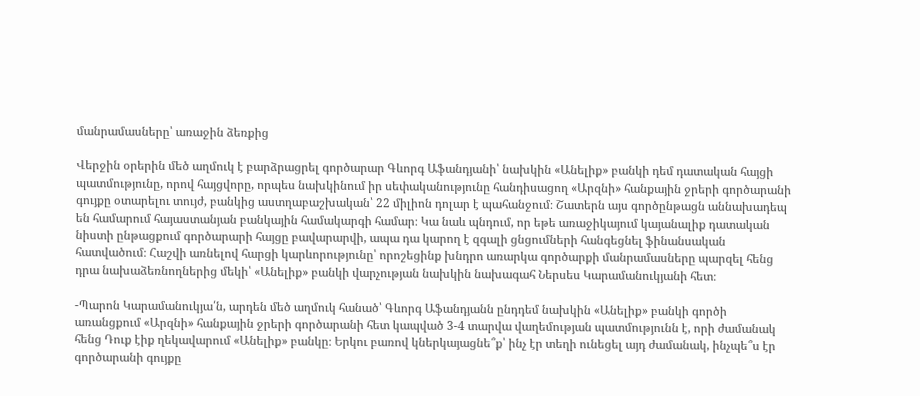մանրամասները՝ առաջին ձեռքից

Վերջին օրերին մեծ աղմուկ է բարձրացրել գործարար Գևորգ Աֆանդյանի՝ նախկին «Անելիք» բանկի դեմ դատական հայցի պատմությունը, որով հայցվորը, որպես նախկինում իր սեփականությունը հանդիսացող «Արզնի» հանքային ջրերի գործարանի գույքը օտարելու տույժ, բանկից աստղաբաշխական՝ 22 միլիոն դոլար է պահանջում։ Շատերն այս գործընթացն աննախադեպ են համարում հայաստանյան բանկային համակարգի համար։ Կա նաև պնդում, որ եթե առաջիկայում կայանալիք դատական նիստի ընթացքում գործարարի հայցը բավարարվի, ապա դա կարող է զգալի ցնցումների հանգեցնել ֆինանսական հատվածում։ Հաշվի առնելով հարցի կարևորությունը՝ որոշեցինք խնդրո առարկա գործարքի մանրամասները պարզել հենց դրա նախաձեռնողներից մեկի՝ «Անելիք» բանկի վարչության նախկին նախագահ Ներսես Կարամանուկյանի հետ։

-Պարոն Կարամանուկյա՛ն, արդեն մեծ աղմուկ հանած՝ Գևորգ Աֆանդյանն ընդդեմ նախկին «Անելիք» բանկի գործի առանցքում «Արզնի» հանքային ջրերի գործարանի հետ կապված 3-4 տարվա վաղեմության պատմությունն է, որի ժամանակ հենց Դուք էիք ղեկավարում «Անելիք» բանկը։ Երկու բառով կներկայացնե՞ք՝ ինչ էր տեղի ունեցել այդ ժամանակ, ինչպե՞ս էր գործարանի գույքը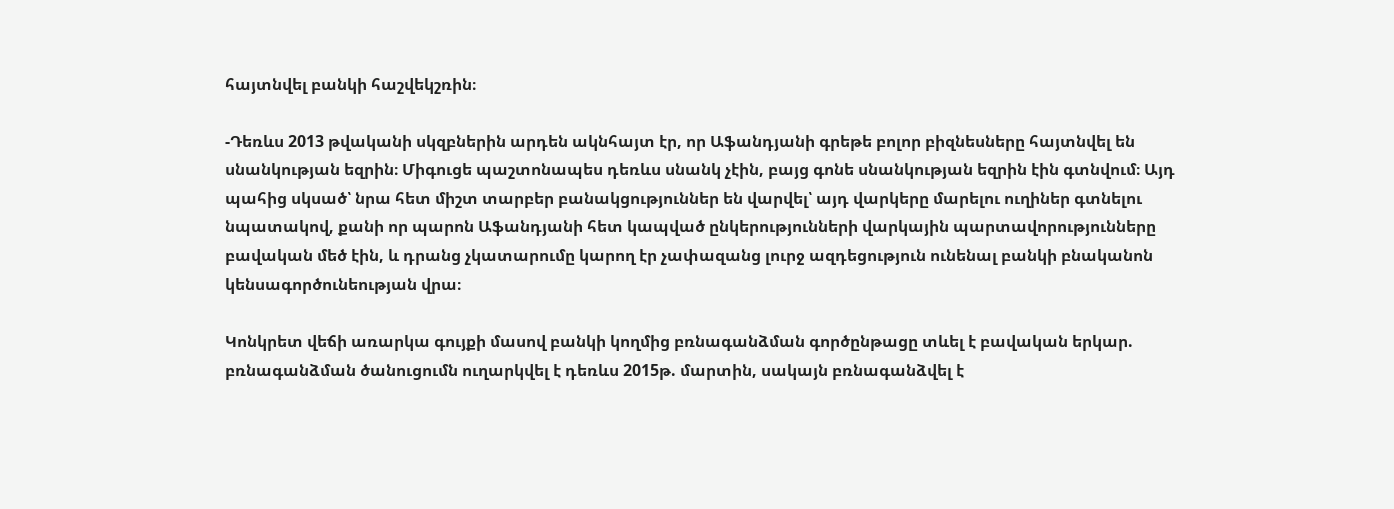հայտնվել բանկի հաշվեկշռին։

-Դեռևս 2013 թվականի սկզբներին արդեն ակնհայտ էր, որ Աֆանդյանի գրեթե բոլոր բիզնեսները հայտնվել են սնանկության եզրին։ Միգուցե պաշտոնապես դեռևս սնանկ չէին, բայց գոնե սնանկության եզրին էին գտնվում։ Այդ պահից սկսած՝ նրա հետ միշտ տարբեր բանակցություններ են վարվել՝ այդ վարկերը մարելու ուղիներ գտնելու նպատակով, քանի որ պարոն Աֆանդյանի հետ կապված ընկերությունների վարկային պարտավորությունները բավական մեծ էին, և դրանց չկատարումը կարող էր չափազանց լուրջ ազդեցություն ունենալ բանկի բնականոն կենսագործունեության վրա։

Կոնկրետ վեճի առարկա գույքի մասով բանկի կողմից բռնագանձման գործընթացը տևել է բավական երկար. բռնագանձման ծանուցումն ուղարկվել է դեռևս 2015թ. մարտին, սակայն բռնագանձվել է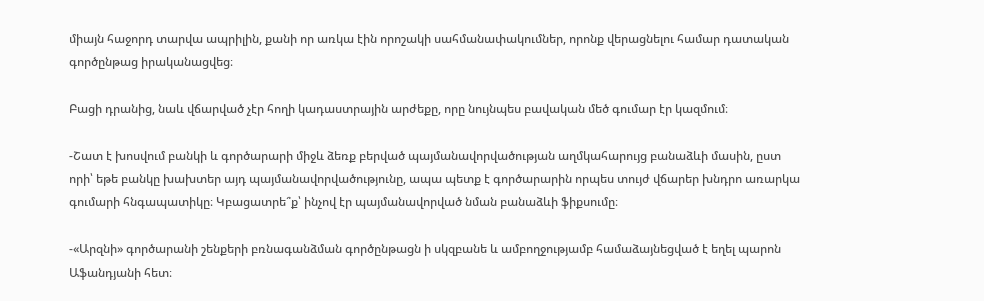միայն հաջորդ տարվա ապրիլին, քանի որ առկա էին որոշակի սահմանափակումներ, որոնք վերացնելու համար դատական գործընթաց իրականացվեց։

Բացի դրանից, նաև վճարված չէր հողի կադաստրային արժեքը, որը նույնպես բավական մեծ գումար էր կազմում։

-Շատ է խոսվում բանկի և գործարարի միջև ձեռք բերված պայմանավորվածության աղմկահարույց բանաձևի մասին, ըստ որի՝ եթե բանկը խախտեր այդ պայմանավորվածությունը, ապա պետք է գործարարին որպես տույժ վճարեր խնդրո առարկա գումարի հնգապատիկը։ Կբացատրե՞ք՝ ինչով էր պայմանավորված նման բանաձևի ֆիքսումը։

-«Արզնի» գործարանի շենքերի բռնագանձման գործընթացն ի սկզբանե և ամբողջությամբ համաձայնեցված է եղել պարոն Աֆանդյանի հետ։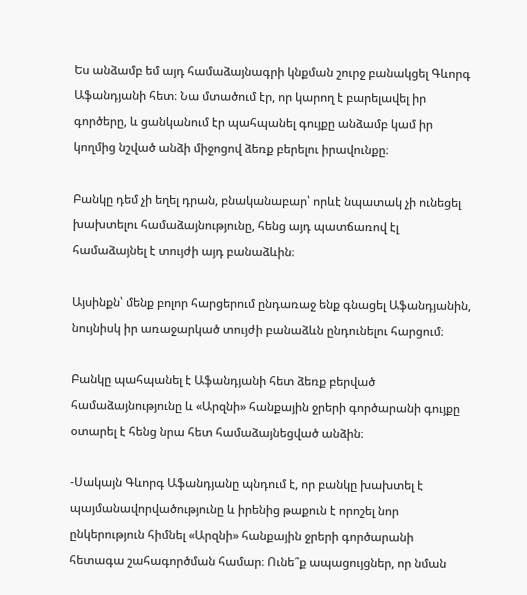Ես անձամբ եմ այդ համաձայնագրի կնքման շուրջ բանակցել Գևորգ Աֆանդյանի հետ։ Նա մտածում էր, որ կարող է բարելավել իր գործերը, և ցանկանում էր պահպանել գույքը անձամբ կամ իր կողմից նշված անձի միջոցով ձեռք բերելու իրավունքը։

Բանկը դեմ չի եղել դրան, բնականաբար՝ որևէ նպատակ չի ունեցել խախտելու համաձայնությունը, հենց այդ պատճառով էլ համաձայնել է տույժի այդ բանաձևին։

Այսինքն՝ մենք բոլոր հարցերում ընդառաջ ենք գնացել Աֆանդյանին, նույնիսկ իր առաջարկած տույժի բանաձևն ընդունելու հարցում։

Բանկը պահպանել է Աֆանդյանի հետ ձեռք բերված համաձայնությունը և «Արզնի» հանքային ջրերի գործարանի գույքը օտարել է հենց նրա հետ համաձայնեցված անձին։

-Սակայն Գևորգ Աֆանդյանը պնդում է, որ բանկը խախտել է պայմանավորվածությունը և իրենից թաքուն է որոշել նոր ընկերություն հիմնել «Արզնի» հանքային ջրերի գործարանի հետագա շահագործման համար։ Ունե՞ք ապացույցներ, որ նման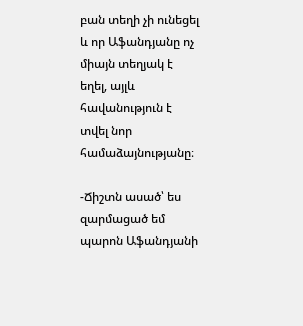բան տեղի չի ունեցել և որ Աֆանդյանը ոչ միայն տեղյակ է եղել, այլև հավանություն է տվել նոր համաձայնությանը։

-Ճիշտն ասած՝ ես զարմացած եմ պարոն Աֆանդյանի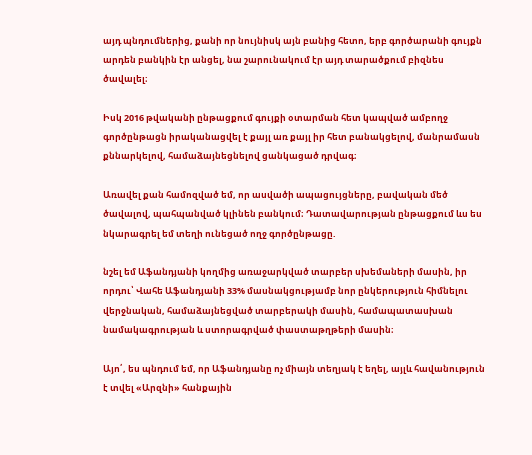այդ պնդումներից, քանի որ նույնիսկ այն բանից հետո, երբ գործարանի գույքն արդեն բանկին էր անցել, նա շարունակում էր այդ տարածքում բիզնես ծավալել։

Իսկ 2016 թվականի ընթացքում գույքի օտարման հետ կապված ամբողջ գործընթացն իրականացվել է քայլ առ քայլ իր հետ բանակցելով, մանրամասն քննարկելով, համաձայնեցնելով ցանկացած դրվագ։

Առավել քան համոզված եմ, որ ասվածի ապացույցները, բավական մեծ ծավալով, պահպանված կլինեն բանկում։ Դատավարության ընթացքում ևս ես նկարագրել եմ տեղի ունեցած ողջ գործընթացը.

նշել եմ Աֆանդյանի կողմից առաջարկված տարբեր սխեմաների մասին, իր որդու՝ Վահե Աֆանդյանի 33% մասնակցությամբ նոր ընկերություն հիմնելու վերջնական, համաձայնեցված տարբերակի մասին, համապատասխան նամակագրության և ստորագրված փաստաթղթերի մասին։

Այո՛, ես պնդում եմ, որ Աֆանդյանը ոչ միայն տեղյակ է եղել, այլև հավանություն է տվել «Արզնի» հանքային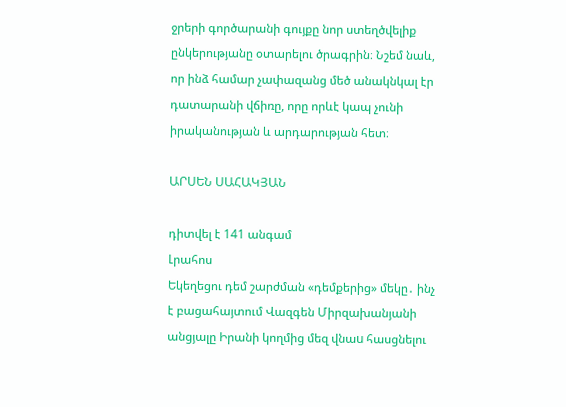ջրերի գործարանի գույքը նոր ստեղծվելիք ընկերությանը օտարելու ծրագրին։ Նշեմ նաև, որ ինձ համար չափազանց մեծ անակնկալ էր դատարանի վճիռը, որը որևէ կապ չունի իրականության և արդարության հետ։

ԱՐՍԵՆ ՍԱՀԱԿՅԱՆ

դիտվել է 141 անգամ
Լրահոս
Եկեղեցու դեմ շարժման «դեմքերից» մեկը․ ինչ է բացահայտում Վազգեն Միրզախանյանի անցյալը Իրանի կողմից մեզ վնաu հասցնելու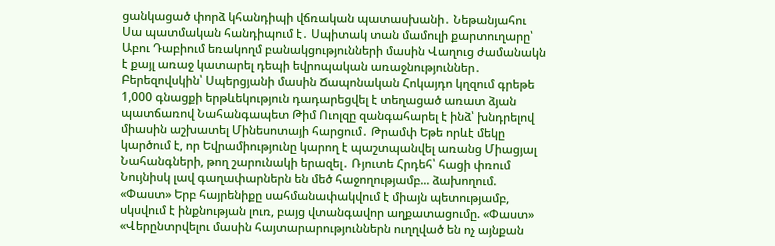ցանկացած փորձ կհանդիպի վճռական պատասխանի․ Նեթանյահու Սա պատմական հանդիպում է․ Սպիտակ տան մամուլի քարտուղարը՝ Աբու Դաբիում եռակողմ բանակցությունների մասին Վաղուց ժամանակն է քայլ առաջ կատարել դեպի եվրոպական առաջնություններ․ Բերեզովսկին՝ Սպերցյանի մասին Ճապոնական Հոկայդո կղզում գրեթե 1,000 գնացքի երթևեկություն դադարեցվել է տեղացած առատ ձյան պատճառով Նահանգապետ Թիմ Ուոլզը զանգահարել է ինձ՝ խնդրելով միասին աշխատել Մինեսոտայի հարցում․ Թրամփ Եթե որևէ մեկը կարծում է, որ Եվրամիությունը կարող է պաշտպանվել առանց Միացյալ Նահանգների, թող շարունակի երազել․ Ռյուտե Հրդեհ՝ հացի փռում Նույնիսկ լավ գաղափարներն են մեծ հաջողությամբ... ձախողում. «Փաստ» Երբ հայրենիքը սահմանափակվում է միայն պետությամբ, սկսվում է ինքնության լուռ, բայց վտանգավոր աղքատացումը. «Փաստ» «Վերընտրվելու մասին հայտարարություններն ուղղված են ոչ այնքան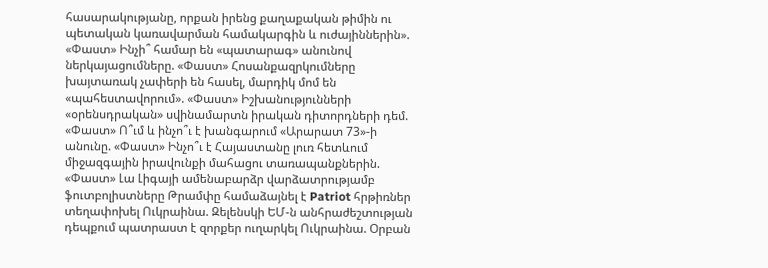հասարակությանը, որքան իրենց քաղաքական թիմին ու պետական կառավարման համակարգին և ուժայիններին». «Փաստ» Ինչի՞ համար են «պատարագ» անունով ներկայացումները. «Փաստ» Հոսանքազրկումները խայտառակ չափերի են հասել, մարդիկ մոմ են «պահեստավորում». «Փաստ» Իշխանությունների «օրենսդրական» սվինամարտն իրական դիտորդների դեմ. «Փաստ» Ո՞ւմ և ինչո՞ւ է խանգարում «Արարատ 73»-ի անունը. «Փաստ» Ինչո՞ւ է Հայաստանը լուռ հետևում միջազգային իրավունքի մահացու տառապանքներին. «Փաստ» Լա Լիգայի ամենաբարձր վարձատրությամբ ֆուտբոլիստները Թրամփը համաձայնել է Patriot հրթիռներ տեղափոխել Ուկրաինա. Զելենսկի ԵՄ-ն անհրաժեշտության դեպքում պատրաստ է զորքեր ուղարկել Ուկրաինա. Օրբան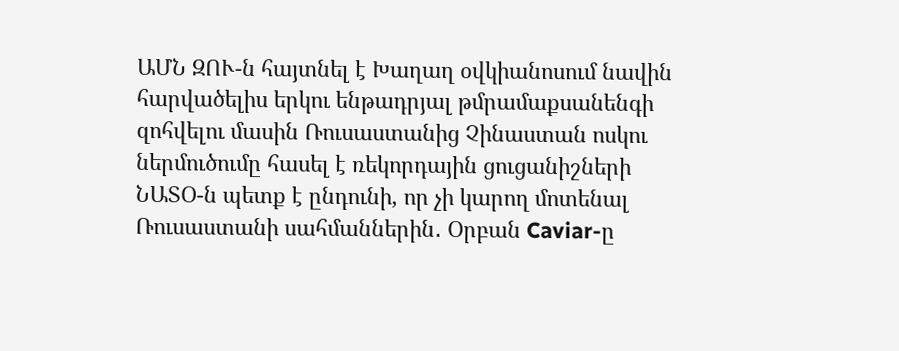ԱՄՆ ԶՈՒ-ն հայտնել է Խաղաղ օվկիանոսում նավին հարվածելիս երկու ենթադրյալ թմրամաքսանենգի զոհվելու մասին Ռուսաստանից Չինաստան ոսկու ներմուծումը հասել է ռեկորդային ցուցանիշների ՆԱՏՕ-ն պետք է ընդունի, որ չի կարող մոտենալ Ռուսաստանի սահմաններին․ Օրբան Caviar-ը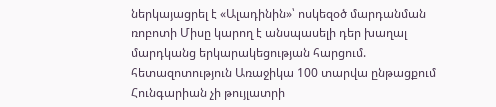ներկայացրել է «Ալադինին»՝ ոսկեզօծ մարդանման ռոբոտի Միսը կարող է անսպասելի դեր խաղալ մարդկանց երկարակեցության հարցում. հետազոտություն Առաջիկա 100 տարվա ընթացքում Հունգարիան չի թույլատրի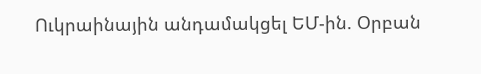Ուկրաինային անդամակցել ԵՄ-ին. Օրբան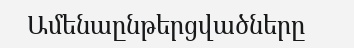Ամենաընթերցվածները